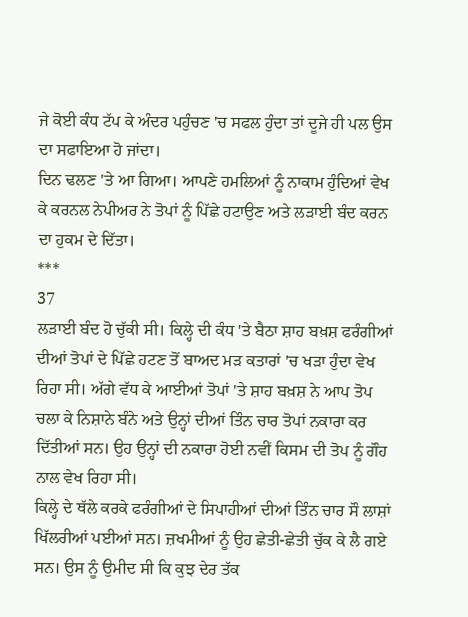ਜੇ ਕੋਈ ਕੰਧ ਟੱਪ ਕੇ ਅੰਦਰ ਪਹੁੰਚਣ 'ਚ ਸਫਲ ਹੁੰਦਾ ਤਾਂ ਦੂਜੇ ਹੀ ਪਲ ਉਸ ਦਾ ਸਫਾਇਆ ਹੋ ਜਾਂਦਾ।
ਦਿਨ ਢਲਣ 'ਤੇ ਆ ਗਿਆ। ਆਪਣੇ ਹਮਲਿਆਂ ਨੂੰ ਨਾਕਾਮ ਹੁੰਦਿਆਂ ਵੇਖ ਕੇ ਕਰਨਲ ਨੇਪੀਅਰ ਨੇ ਤੋਪਾਂ ਨੂੰ ਪਿੱਛੇ ਹਟਾਉਣ ਅਤੇ ਲੜਾਈ ਬੰਦ ਕਰਨ ਦਾ ਹੁਕਮ ਦੇ ਦਿੱਤਾ।
***
37
ਲੜਾਈ ਬੰਦ ਹੋ ਚੁੱਕੀ ਸੀ। ਕਿਲ੍ਹੇ ਦੀ ਕੰਧ 'ਤੇ ਬੈਠਾ ਸ਼ਾਹ ਬਖ਼ਸ਼ ਫਰੰਗੀਆਂ ਦੀਆਂ ਤੋਪਾਂ ਦੇ ਪਿੱਛੇ ਹਟਣ ਤੋਂ ਬਾਅਦ ਮੜ ਕਤਾਰਾਂ 'ਚ ਖੜਾ ਹੁੰਦਾ ਵੇਖ ਰਿਹਾ ਸੀ। ਅੱਗੇ ਵੱਧ ਕੇ ਆਈਆਂ ਤੋਪਾਂ 'ਤੇ ਸ਼ਾਹ ਬਖ਼ਸ਼ ਨੇ ਆਪ ਤੋਪ ਚਲਾ ਕੇ ਨਿਸ਼ਾਨੇ ਬੰਨੇ ਅਤੇ ਉਨ੍ਹਾਂ ਦੀਆਂ ਤਿੰਨ ਚਾਰ ਤੋਪਾਂ ਨਕਾਰਾ ਕਰ ਦਿੱਤੀਆਂ ਸਨ। ਉਹ ਉਨ੍ਹਾਂ ਦੀ ਨਕਾਰਾ ਹੋਈ ਨਵੀਂ ਕਿਸਮ ਦੀ ਤੋਪ ਨੂੰ ਗੌਹ ਨਾਲ ਵੇਖ ਰਿਹਾ ਸੀ।
ਕਿਲ੍ਹੇ ਦੇ ਥੱਲੇ ਕਰਕੇ ਫਰੰਗੀਆਂ ਦੇ ਸਿਪਾਹੀਆਂ ਦੀਆਂ ਤਿੰਨ ਚਾਰ ਸੌ ਲਾਸ਼ਾਂ ਖਿੱਲਰੀਆਂ ਪਈਆਂ ਸਨ। ਜ਼ਖਮੀਆਂ ਨੂੰ ਉਹ ਛੇਤੀ-ਛੇਤੀ ਚੁੱਕ ਕੇ ਲੈ ਗਏ ਸਨ। ਉਸ ਨੂੰ ਉਮੀਦ ਸੀ ਕਿ ਕੁਝ ਦੇਰ ਤੱਕ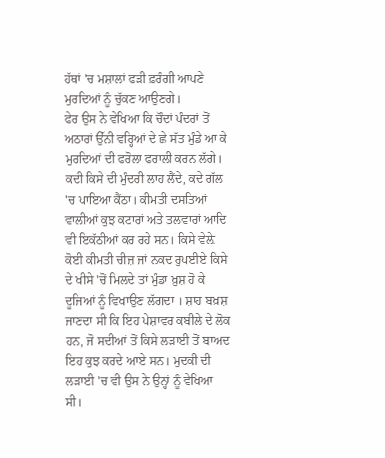ਹੱਥਾਂ 'ਚ ਮਸ਼ਾਲਾਂ ਫੜੀ ਫ਼ਰੰਗੀ ਆਪਣੇ ਮੁਰਦਿਆਂ ਨੂੰ ਚੁੱਕਣ ਆਉਣਗੇ।
ਫੇਰ ਉਸ ਨੇ ਵੇਖਿਆ ਕਿ ਚੌਦਾਂ ਪੰਦਰਾਂ ਤੋਂ ਅਠਾਰਾਂ ਉੱਨੀ ਵਰ੍ਹਿਆਂ ਦੇ ਛੇ ਸੱਤ ਮੁੰਡੇ ਆ ਕੇ ਮੁਰਦਿਆਂ ਦੀ ਫਰੋਲਾ ਫਰਾਲੀ ਕਰਨ ਲੱਗੇ। ਕਦੀ ਕਿਸੇ ਦੀ ਮੁੰਦਰੀ ਲਾਹ ਲੈਂਦੇ, ਕਦੇ ਗੱਲ 'ਚ ਪਾਇਆ ਕੈਂਠਾ। ਕੀਮਤੀ ਦਸਤਿਆਂ ਵਾਲੀਆਂ ਕੁਝ ਕਟਾਰਾਂ ਅਤੇ ਤਲਵਾਰਾਂ ਆਦਿ ਵੀ ਇਕੱਠੀਆਂ ਕਰ ਰਹੇ ਸਨ। ਕਿਸੇ ਵੇਲ਼ੇ ਕੋਈ ਕੀਮਤੀ ਚੀਜ਼ ਜਾਂ ਨਕਦ ਰੁਪਈਏ ਕਿਸੇ ਦੇ ਖੀਸੇ 'ਚੋਂ ਮਿਲਦੇ ਤਾਂ ਮੁੰਡਾ ਖ਼ੁਸ਼ ਹੋ ਕੇ ਦੂਜਿਆਂ ਨੂੰ ਵਿਖਾਉਣ ਲੱਗਦਾ । ਸ਼ਾਹ ਬਖ਼ਸ਼ ਜਾਣਦਾ ਸੀ ਕਿ ਇਹ ਪੇਸ਼ਾਵਰ ਕਬੀਲੇ ਦੇ ਲੋਕ ਹਨ, ਜੋ ਸਦੀਆਂ ਤੋਂ ਕਿਸੇ ਲੜਾਈ ਤੋਂ ਬਾਅਦ ਇਹ ਕੁਝ ਕਰਦੇ ਆਏ ਸਨ। ਮੁਦਕੀ ਦੀ ਲੜਾਈ 'ਚ ਵੀ ਉਸ ਨੇ ਉਨ੍ਹਾਂ ਨੂੰ ਵੇਖਿਆ ਸੀ।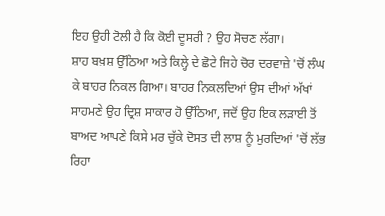ਇਹ ਉਹੀ ਟੋਲੀ ਹੈ ਕਿ ਕੋਈ ਦੂਸਰੀ ? ਉਹ ਸੋਚਣ ਲੱਗਾ।
ਸ਼ਾਹ ਬਖ਼ਸ਼ ਉੱਠਿਆ ਅਤੇ ਕਿਲ੍ਹੇ ਦੇ ਛੋਟੇ ਜਿਹੇ ਚੋਰ ਦਰਵਾਜ਼ੇ 'ਚੋਂ ਲੰਘ ਕੇ ਬਾਹਰ ਨਿਕਲ ਗਿਆ। ਬਾਹਰ ਨਿਕਲਦਿਆਂ ਉਸ ਦੀਆਂ ਅੱਖਾਂ ਸਾਹਮਣੇ ਉਹ ਦ੍ਰਿਸ਼ ਸਾਕਾਰ ਹੋ ਉੱਠਿਆ, ਜਦੋਂ ਉਹ ਇਕ ਲੜਾਈ ਤੋਂ ਬਾਅਦ ਆਪਣੇ ਕਿਸੇ ਮਰ ਚੁੱਕੇ ਦੋਸਤ ਦੀ ਲਾਸ਼ ਨੂੰ ਮੁਰਦਿਆਂ 'ਚੋਂ ਲੱਭ ਰਿਹਾ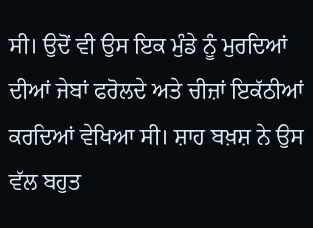ਸੀ। ਉਦੋਂ ਵੀ ਉਸ ਇਕ ਮੁੰਡੇ ਨੂੰ ਮੁਰਦਿਆਂ ਦੀਆਂ ਜੇਬਾਂ ਫਰੋਲਦੇ ਅਤੇ ਚੀਜ਼ਾਂ ਇਕੱਠੀਆਂ ਕਰਦਿਆਂ ਵੇਖਿਆ ਸੀ। ਸ਼ਾਹ ਬਖ਼ਸ਼ ਨੇ ਉਸ ਵੱਲ ਬਹੁਤ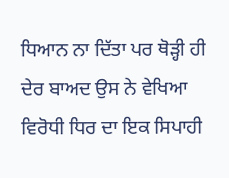ਧਿਆਨ ਨਾ ਦਿੱਤਾ ਪਰ ਥੋੜ੍ਹੀ ਹੀ ਦੇਰ ਬਾਅਦ ਉਸ ਨੇ ਵੇਖਿਆ ਵਿਰੋਧੀ ਧਿਰ ਦਾ ਇਕ ਸਿਪਾਹੀ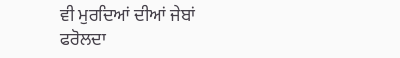ਵੀ ਮੁਰਦਿਆਂ ਦੀਆਂ ਜੇਬਾਂ ਫਰੋਲਦਾ